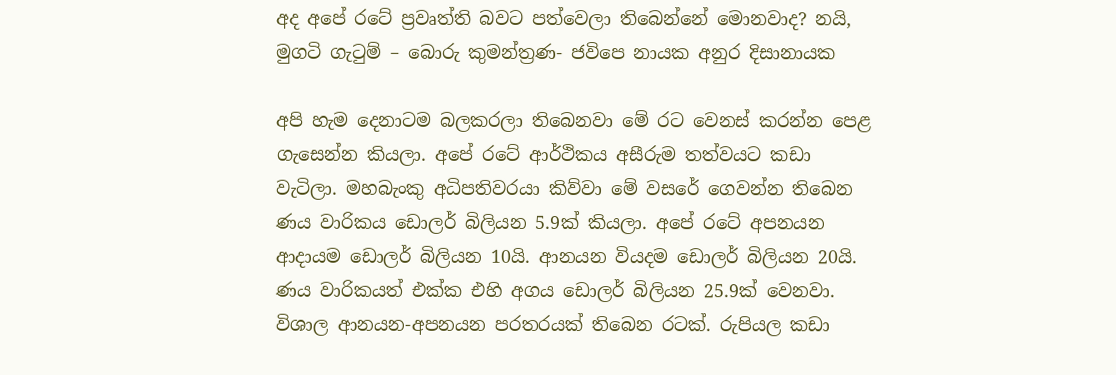අද අපේ රටේ ප්‍රවෘත්ති බවට පත්වෙලා තිබෙන්නේ මොනවාද? නයි, මුගටි ගැටුම් – බොරු කුමන්ත්‍රණ- ජවිපෙ නායක අනුර දිසානායක

අපි හැම දෙනාටම බලකරලා තිබෙනවා මේ රට වෙනස් කරන්න පෙළ ගැසෙන්න කියලා. අපේ රටේ ආර්ථිකය අසීරුම තත්වයට කඩා වැටිලා. මහබැංකු අධිපතිවරයා කිව්වා මේ වසරේ ගෙවන්න තිබෙන ණය වාරිකය ඩොලර් බිලියන 5.9ක් කියලා. අපේ රටේ අපනයන ආදායම ඩොලර් බිලියන 10යි. ආනයන වියදම ඩොලර් බිලියන 20යි. ණය වාරිකයත් එක්ක එහි අගය ඩොලර් බිලියන 25.9ක් වෙනවා. විශාල ආනයන-අපනයන පරතරයක් තිබෙන රටක්. රුපියල කඩා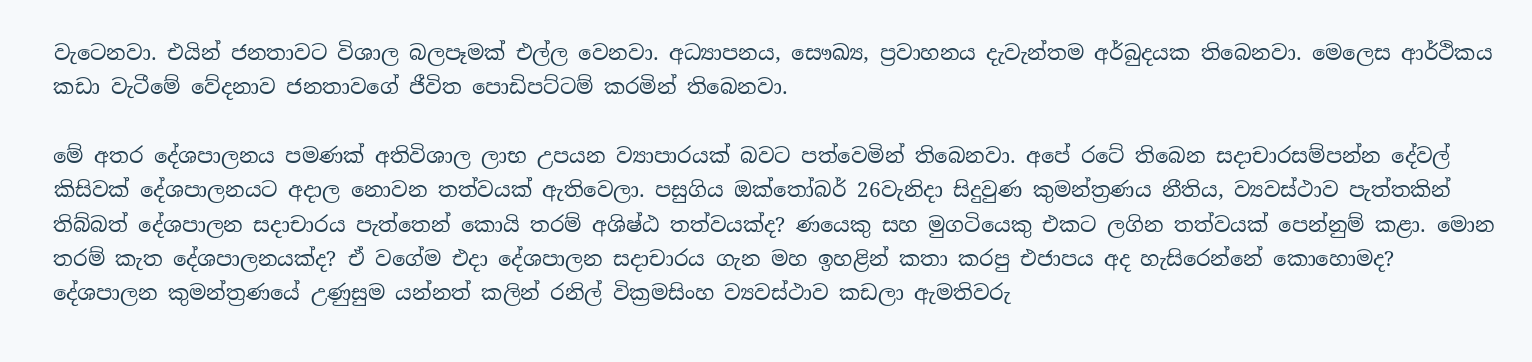වැටෙනවා. එයින් ජනතාවට විශාල බලපෑමක් එල්ල වෙනවා. අධ්‍යාපනය, සෞඛ්‍ය, ප්‍රවාහනය දැවැන්තම අර්බුදයක තිබෙනවා. මෙලෙස ආර්ථිකය කඩා වැටීමේ වේදනාව ජනතාවගේ ජීවිත පොඩිපට්ටම් කරමින් තිබෙනවා.

මේ අතර දේශපාලනය පමණක් අතිවිශාල ලාභ උපයන ව්‍යාපාරයක් බවට පත්වෙමින් තිබෙනවා. අපේ රටේ තිබෙන සදාචාරසම්පන්න දේවල් කිසිවක් දේශපාලනයට අදාල නොවන තත්වයක් ඇතිවෙලා. පසුගිය ඔක්තෝබර් 26වැනිදා සිදුවුණ කුමන්ත්‍රණය නීතිය, ව්‍යවස්ථාව පැත්තකින් තිබ්බත් දේශපාලන සදාචාරය පැත්තෙන් කොයි තරම් අශිෂ්ඨ තත්වයක්ද? ණයෙකු සහ මුගටියෙකු එකට ලගින තත්වයක් පෙන්නුම් කළා. මොන තරම් කැත දේශපාලනයක්ද? ඒ වගේම එදා දේශපාලන සදාචාරය ගැන මහ ඉහළින් කතා කරපු එජාපය අද හැසිරෙන්නේ කොහොමද? දේශපාලන කුමන්ත්‍රණයේ උණුසුම යන්නත් කලින් රනිල් වික්‍රමසිංහ ව්‍යවස්ථාව කඩලා ඇමතිවරු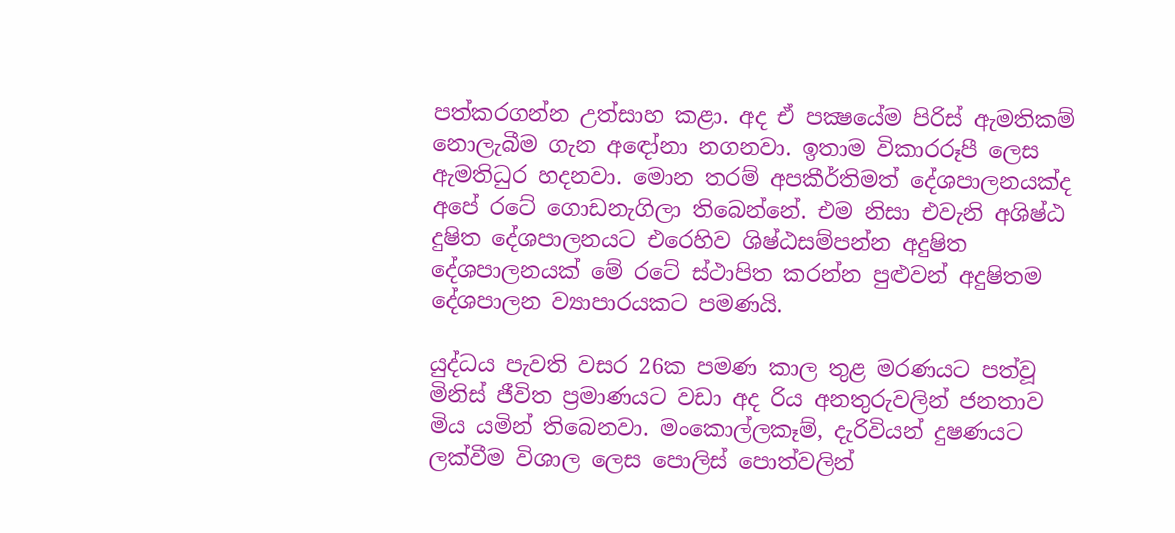පත්කරගන්න උත්සාහ කළා. අද ඒ පක්‍ෂයේම පිරිස් ඇමතිකම් නොලැබීම ගැන අඳෝනා නගනවා. ඉතාම විකාරරූපී ලෙස ඇමතිධුර හදනවා. මොන තරම් අපකීර්තිමත් දේශපාලනයක්ද අපේ රටේ ගොඩනැගිලා තිබෙන්නේ. එම නිසා එවැනි අශිෂ්ඨ දුෂිත දේශපාලනයට එරෙහිව ශිෂ්ඨසම්පන්න අදුෂිත දේශපාලනයක් මේ රටේ ස්ථාපිත කරන්න පුළුවන් අදුෂිතම දේශපාලන ව්‍යාපාරයකට පමණයි.

යුද්ධය පැවති වසර 26ක පමණ කාල තුළ මරණයට පත්වූ මිනිස් ජීවිත ප්‍රමාණයට වඩා අද රිය අනතුරුවලින් ජනතාව මිය යමින් තිබෙනවා. මංකොල්ලකෑම්, දැරිවියන් දුෂණයට ලක්වීම විශාල ලෙස පොලිස් පොත්වලින්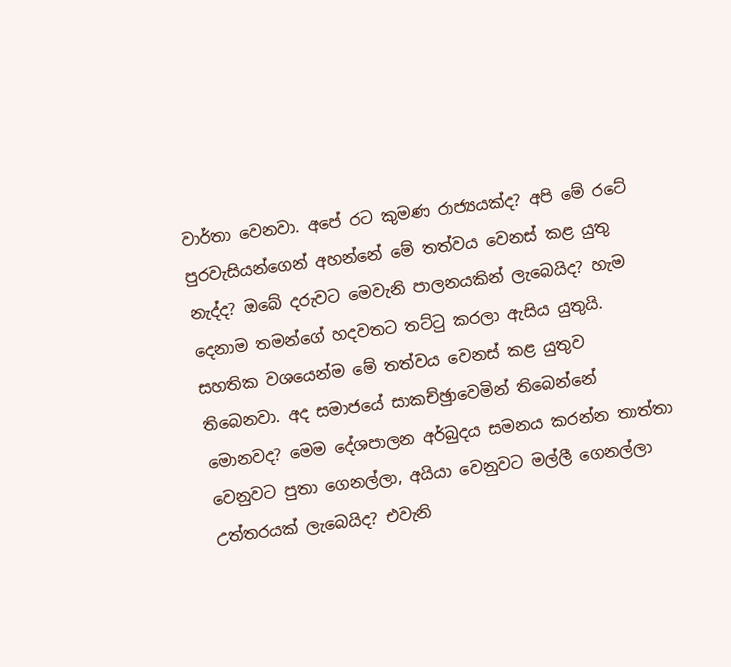වාර්තා වෙනවා. අපේ රට කුමණ රාජ්‍යයක්ද? අපි මේ රටේ පුරවැසියන්ගෙන් අහන්නේ මේ තත්වය වෙනස් කළ යුතු නැද්ද? ඔබේ දරුවට මෙවැනි පාලනයකින් ලැබෙයිද? හැම දෙනාම තමන්ගේ හදවතට තට්ටු කරලා ඇසිය යුතුයි. සහතික වශයෙන්ම මේ තත්වය වෙනස් කළ යුතුව තිබෙනවා. අද සමාජයේ සාකච්ඡුාවෙමින් තිබෙන්නේ මොනවද? මෙම දේශපාලන අර්බුදය සමනය කරන්න තාත්තා වෙනුවට පුතා ගෙනල්ලා, අයියා වෙනුවට මල්ලී ගෙනල්ලා උත්තරයක් ලැබෙයිද? එවැනි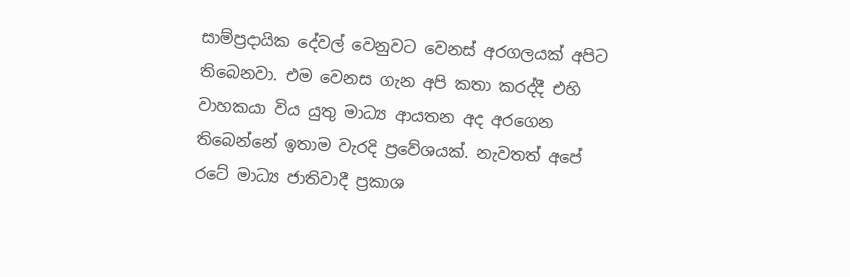සාම්ප්‍රදායික දේවල් වෙනුවට වෙනස් අරගලයක් අපිට තිබෙනවා. එම වෙනස ගැන අපි කතා කරද්දී එහි වාහකයා විය යුතු මාධ්‍ය ආයතන අද අරගෙන තිබෙන්නේ ඉතාම වැරදි ප්‍රවේශයක්. නැවතත් අපේ රටේ මාධ්‍ය ජාතිවාදී ප්‍රකාශ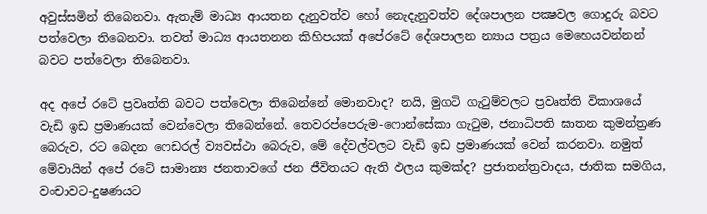අවුස්සමින් තිබෙනවා. ඇතැම් මාධ්‍ය ආයතන දැනුවත්ව හෝ නෙැදැනුවත්ව දේශපාලන පක්‍ෂවල ගොදුරු බවට පත්වෙලා තිබෙනවා. තවත් මාධ්‍ය ආයතනන කිහිපයක් අපේරටේ දේශපාලන න්‍යාය පත්‍රය මෙහෙයවන්නන් බවට පත්වෙලා තිබෙනවා.

අද අපේ රටේ ප්‍රවෘත්ති බවට පත්වෙලා තිබෙන්නේ මොනවාද? නයි, මුගටි ගැටුම්වලට ප්‍රවෘත්ති විකාශයේ වැඩි ඉඩ ප්‍රමාණයක් වෙන්වෙලා තිබෙන්නේ. තෙවරප්පෙරුම-ෆොන්සේකා ගැටුම, ජනාධිපති ඝාතන කුමන්ත්‍රණ බෙරුව, රට බෙදන ෆෙඩරල් ව්‍යවස්ථා බෙරුව, මේ දේවල්වලට වැඩි ඉඩ ප්‍රමාණයක් වෙන් කරනවා. නමුත් මේවායින් අපේ රටේ සාමාන්‍ය ජනතාවගේ ජන ජීවිතයට ඇති ඵලය කුමක්ද? ප්‍රජාතන්ත්‍රවාදය, ජාතික සමගිය, වංචාවට-දුෂණයට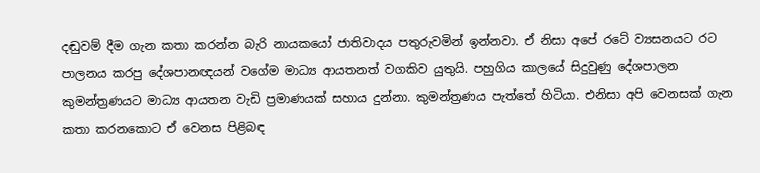දඬුවම් දීම ගැන කතා කරන්න බැරි නායකයෝ ජාතිවාදය පතුරුවමින් ඉන්නවා. ඒ නිසා අපේ රටේ ව්‍යසනයට රට පාලනය කරපු දේශපානඥයන් වගේම මාධ්‍ය ආයතනත් වගකිව යුතුයි. පහුගිය කාලයේ සිදුවුණු දේශපාලන කුමන්ත්‍රණයට මාධ්‍ය ආයතන වැඩි ප්‍රමාණයක් සහාය දුන්නා. කුමන්ත්‍රණය පැත්තේ හිටියා. එනිසා අපි වෙනසක් ගැන කතා කරනකොට ඒ වෙනස පිළිබඳ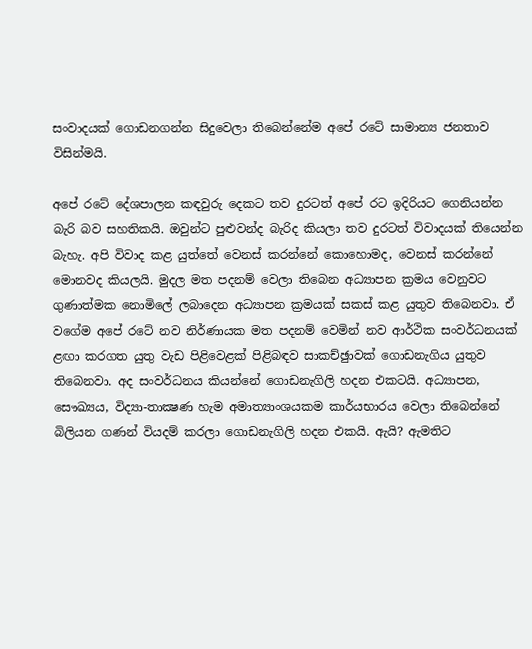සංවාදයක් ගොඩනගන්න සිදුවෙලා තිබෙන්නේම අපේ රටේ සාමාන්‍ය ජනතාව විසින්මයි.

අපේ රටේ දේශපාලන කඳවුරු දෙකට තව දුරටත් අපේ රට ඉදිරියට ගෙනියන්න බැරි බව සහතිකයි. ඔවුන්ට පුළුවන්ද බැරිද කියලා තව දුරටත් විවාදයක් තියෙන්න බැහැ. අපි විවාද කළ යුත්තේ වෙනස් කරන්නේ කොහොමද, වෙනස් කරන්නේ මොනවද කියලයි. මුදල මත පදනම් වෙලා තිබෙන අධ්‍යාපන ක්‍රමය වෙනුවට ගුණාත්මක නොමිලේ ලබාදෙන අධ්‍යාපන ක්‍රමයක් සකස් කළ යුතුව තිබෙනවා. ඒ වගේම අපේ රටේ නව නිර්ණායක මත පදනම් වෙමින් නව ආර්ථික සංවර්ධනයක් ළඟා කරගත යුතු වැඩ පිළිවෙළක් පිළිබඳව සාකච්ඡුාවක් ගොඩනැගිය යුතුව තිබෙනවා. අද සංවර්ධනය කියන්නේ ගොඩනැගිලි හදන එකටයි. අධ්‍යාපන, සෞඛ්‍යය, විද්‍යා-තාක්‍ෂණ හැම අමාත්‍යාංශයකම කාර්යභාරය වෙලා තිබෙන්නේ බිලියන ගණන් වියදම් කරලා ගොඩනැගිලි හදන එකයි. ඇයි? ඇමතිට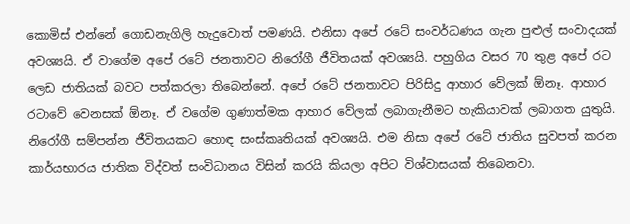කොමිස් එන්නේ ගොඩනැගිලි හැදුවොත් පමණයි. එනිසා අපේ රටේ සංවර්ධණය ගැන පුළුල් සංවාදයක් අවශ්‍යයි. ඒ වාගේම අපේ රටේ ජනතාවට නිරෝගී ජීවිතයක් අවශ්‍යයි. පහුගිය වසර 70 තුළ අපේ රට ලෙඩ ජාතියක් බවට පත්කරලා තිබෙන්නේ. අපේ රටේ ජනතාවට පිරිසිදු ආහාර වේලක් ඕනෑ. ආහාර රටාවේ වෙනසක් ඕනෑ. ඒ වගේම ගුණාත්මක ආහාර වේලක් ලබාගැනීමට හැකියාවක් ලබාගත යුතුයි. නිරෝගී සම්පන්න ජීවිතයකට හොඳ සංස්කෘතියක් අවශ්‍යයි. එම නිසා අපේ රටේ ජාතිය සුවපත් කරන කාර්යභාරය ජාතික විද්වත් සංවිධානය විසින් කරයි කියලා අපිට විශ්වාසයක් තිබෙනවා.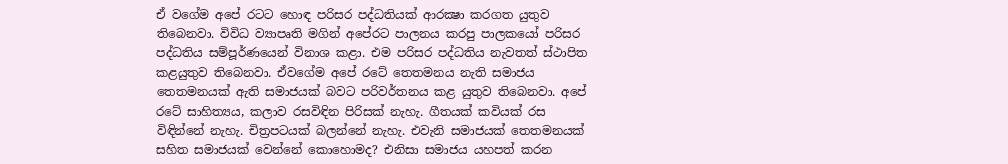ඒ වගේම අපේ රටට හොඳ පරිසර පද්ධතියක් ආරක්‍ෂා කරගත යුතුව තිබෙනවා. විවිධ ව්‍යාපෘති මගින් අපේරට පාලනය කරපු පාලකයෝ පරිසර පද්ධතිය සම්පූර්ණයෙන් විනාශ කළා. එම පරිසර පද්ධතිය නැවතත් ස්ථාපිත කළයුතුව තිබෙනවා. ඒවගේම අපේ රටේ තෙතමනය නැති සමාජය තෙතමනයක් ඇති සමාජයක් බවට පරිවර්තනය කළ යුතුව තිබෙනවා. අපේ රටේ සාහිත්‍යය, කලාව රසවිඳින පිරිසක් නැහැ. ගීතයක් කවියක් රස විඳින්නේ නැහැ. චිත්‍රපටයක් බලන්නේ නැහැ. එවැනි සමාජයක් තෙතමනයක් සහිත සමාජයක් වෙන්නේ කොහොමද? එනිසා සමාජය යහපත් කරන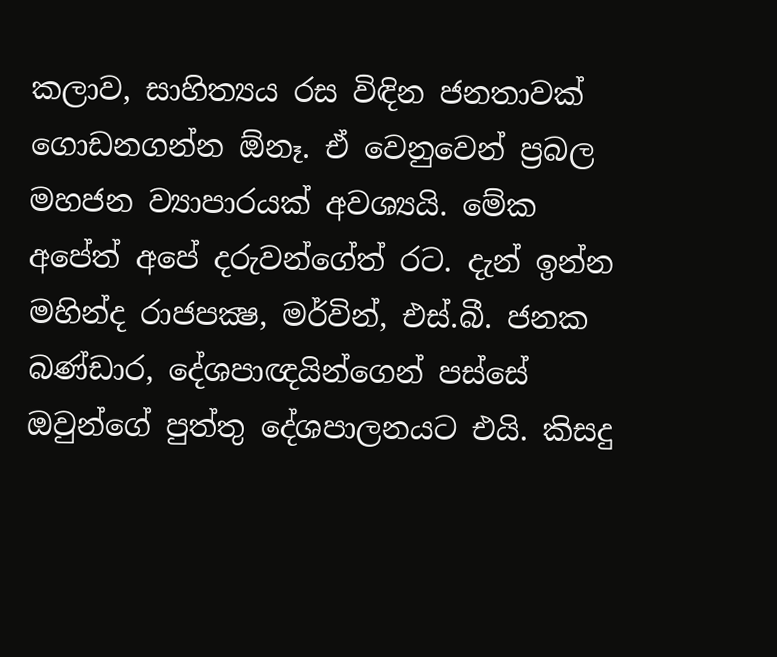කලාව, සාහිත්‍යය රස විඳින ජනතාවක් ගොඩනගන්න ඕනෑ. ඒ වෙනුවෙන් ප්‍රබල මහජන ව්‍යාපාරයක් අවශ්‍යයි. මේක අපේත් අපේ දරුවන්ගේත් රට. දැන් ඉන්න මහින්ද රාජපක්‍ෂ, මර්වින්, එස්.බී. ජනක බණ්ඩාර, දේශපාඥයින්ගෙන් පස්සේ ඔවුන්ගේ පුත්තු දේශපාලනයට එයි. කිසදු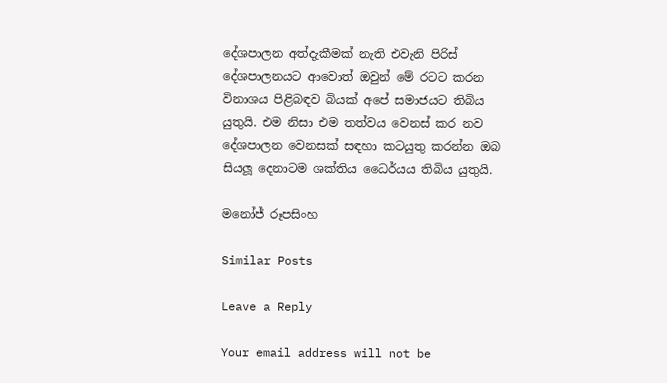දේශපාලන අත්දැකීමක් නැති එවැනි පිරිස් දේශපාලනයට ආවොත් ඔවුන් මේ රටට කරන විනාශය පිළිබඳව බියක් අපේ සමාජයට තිබිය යුතුයි. එම නිසා එම තත්වය වෙනස් කර නව දේශපාලන වෙනසක් සඳහා කටයුතු කරන්න ඔබ සියලූ දෙනාටම ශක්තිය ධෛර්යය තිබිය යුතුයි.

මනෝජ් රූපසිංහ

Similar Posts

Leave a Reply

Your email address will not be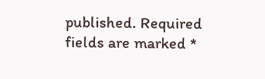published. Required fields are marked *